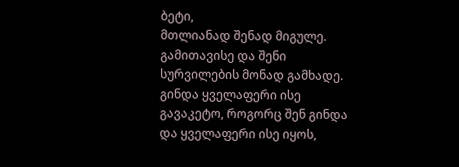ბეტი,
მთლიანად შენად მიგულე. გამითავისე და შენი სურვილების მონად გამხადე.
გინდა ყველაფერი ისე გავაკეტო, როგორც შენ გინდა და ყველაფერი ისე იყოს,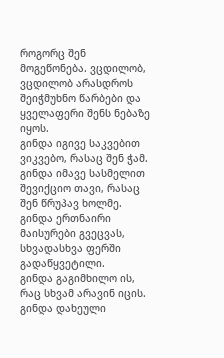როგორც შენ მოგეწონება. ვცდილობ, ვცდილობ არასდროს შეიჭმუხნო წარბები და ყველაფერი შენს ნებაზე იყოს.
გინდა იგივე საკვებით ვიკვებო, რასაც შენ ჭამ.
გინდა იმავე სასმელით შევიქციო თავი, რასაც შენ წრუპავ ხოლმე.
გინდა ერთნაირი მაისურები გვეცვას, სხვადასხვა ფერში გადაწყვეტილი.
გინდა გაგიმხილო ის, რაც სხვამ არავინ იცის.
გინდა დახეული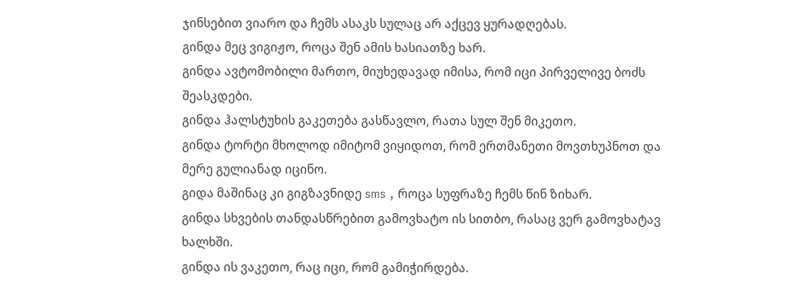ჯინსებით ვიარო და ჩემს ასაკს სულაც არ აქცევ ყურადღებას.
გინდა მეც ვიგიჟო, როცა შენ ამის ხასიათზე ხარ.
გინდა ავტომობილი მართო, მიუხედავად იმისა, რომ იცი პირველივე ბოძს შეასკდები.
გინდა ჰალსტუხის გაკეთება გასწავლო, რათა სულ შენ მიკეთო.
გინდა ტორტი მხოლოდ იმიტომ ვიყიდოთ, რომ ერთმანეთი მოვთხუპნოთ და მერე გულიანად იცინო.
გიდა მაშინაც კი გიგზავნიდე sms , როცა სუფრაზე ჩემს წინ ზიხარ.
გინდა სხვების თანდასწრებით გამოვხატო ის სითბო, რასაც ვერ გამოვხატავ ხალხში.
გინდა ის ვაკეთო, რაც იცი, რომ გამიჭირდება.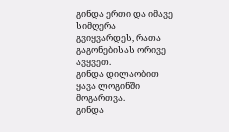გინდა ერთი და იმავე სიმღერა გვიყვარდეს, რათა გაგონებისას ორივე ავყვეთ.
გინდა დილაობით ყავა ლოგინში მოგართვა.
გინდა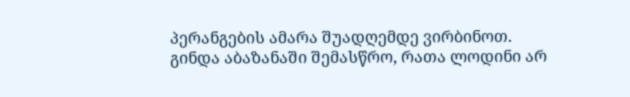პერანგების ამარა შუადღემდე ვირბინოთ.
გინდა აბაზანაში შემასწრო, რათა ლოდინი არ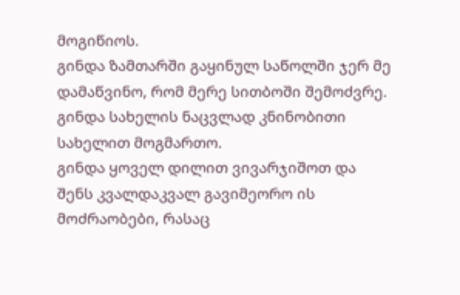მოგიწიოს.
გინდა ზამთარში გაყინულ საწოლში ჯერ მე დამაწვინო, რომ მერე სითბოში შემოძვრე.
გინდა სახელის ნაცვლად კნინობითი სახელით მოგმართო.
გინდა ყოველ დილით ვივარჯიშოთ და შენს კვალდაკვალ გავიმეორო ის მოძრაობები, რასაც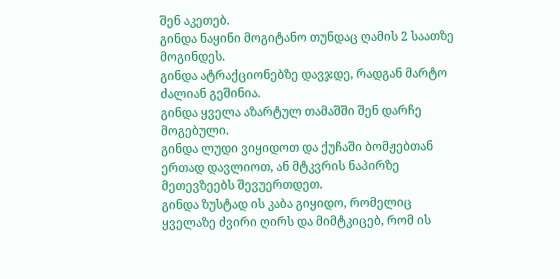შენ აკეთებ.
გინდა ნაყინი მოგიტანო თუნდაც ღამის 2 საათზე მოგინდეს.
გინდა ატრაქციონებზე დავჯდე, რადგან მარტო ძალიან გეშინია.
გინდა ყველა აზარტულ თამაშში შენ დარჩე მოგებული.
გინდა ლუდი ვიყიდოთ და ქუჩაში ბომჟებთან ერთად დავლიოთ, ან მტკვრის ნაპირზე მეთევზეებს შევუერთდეთ.
გინდა ზუსტად ის კაბა გიყიდო, რომელიც ყველაზე ძვირი ღირს და მიმტკიცებ, რომ ის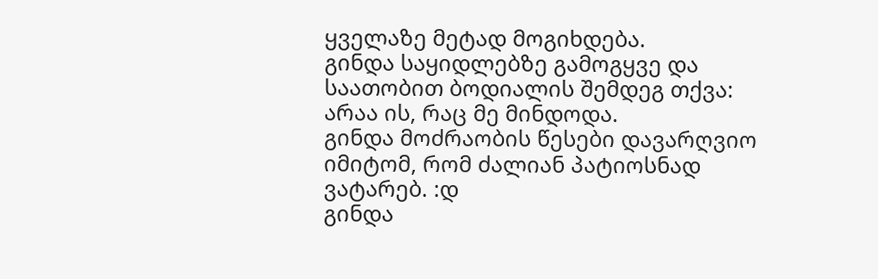ყველაზე მეტად მოგიხდება.
გინდა საყიდლებზე გამოგყვე და საათობით ბოდიალის შემდეგ თქვა: არაა ის, რაც მე მინდოდა.
გინდა მოძრაობის წესები დავარღვიო იმიტომ, რომ ძალიან პატიოსნად ვატარებ. :დ
გინდა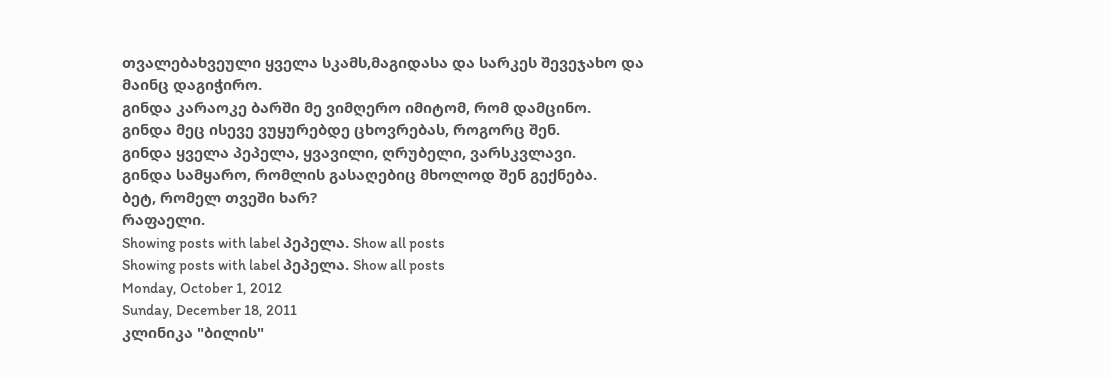თვალებახვეული ყველა სკამს,მაგიდასა და სარკეს შევეჯახო და მაინც დაგიჭირო.
გინდა კარაოკე ბარში მე ვიმღერო იმიტომ, რომ დამცინო.
გინდა მეც ისევე ვუყურებდე ცხოვრებას, როგორც შენ.
გინდა ყველა პეპელა, ყვავილი, ღრუბელი, ვარსკვლავი.
გინდა სამყარო, რომლის გასაღებიც მხოლოდ შენ გექნება.
ბეტ, რომელ თვეში ხარ?
რაფაელი.
Showing posts with label პეპელა. Show all posts
Showing posts with label პეპელა. Show all posts
Monday, October 1, 2012
Sunday, December 18, 2011
კლინიკა "ბილის"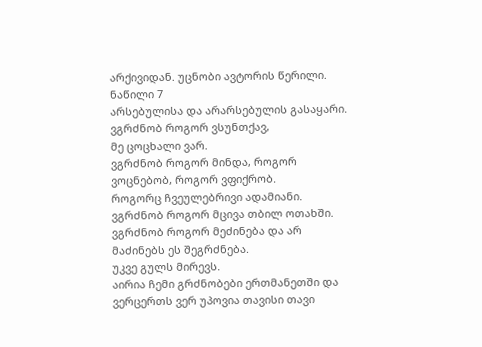არქივიდან. უცნობი ავტორის წერილი. ნაწილი 7
არსებულისა და არარსებულის გასაყარი.
ვგრძნობ როგორ ვსუნთქავ,
მე ცოცხალი ვარ.
ვგრძნობ როგორ მინდა, როგორ ვოცნებობ, როგორ ვფიქრობ.
როგორც ჩვეულებრივი ადამიანი.
ვგრძნობ როგორ მცივა თბილ ოთახში.
ვგრძნობ როგორ მეძინება და არ მაძინებს ეს შეგრძნება.
უკვე გულს მირევს.
აირია ჩემი გრძნობები ერთმანეთში და ვერცერთს ვერ უპოვია თავისი თავი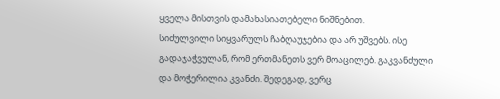ყველა მისთვის დამახასიათებელი ნიშნებით.
სიძულვილი სიყვარულს ჩაბღაუჯებია და არ უშვებს. ისე გადაჯაჭვულან, რომ ერთმანეთს ვერ მოაცილებ. გაკვანძული და მოჭერილია კვანძი. შედეგად, ვერც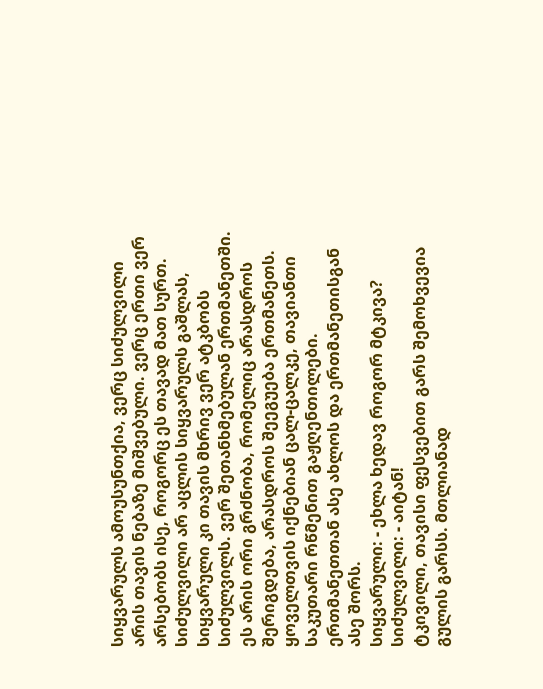სიყვარულს ამოუსუნთქია, ვერც სიძულვილი არის თავის ნებაზე მიშვებული. ვერც ერთი ვერ არსებობს ისე, როგორც ეს თავად მათ სურთ. სიძულვილი არ აცლის სიყვარულს გაშლას, სიყვარული კი თავის მხრივ ვერ ატკბობს სიძულვილს. ვერ შეთანხმებულან ერთმანეთში. ეს არის ორი გრძნობა, რომელიც არასდროს შერიგდება, არასდროს შეეგუება ერთმანეთს. ყოველთვის იქნებიან ცალ-ცალკე, თავიანთი საკუთარი რწმენით გაჟღენთილები. ერთმანეთთან ასე ახლოს და ერთმანეთისგან ასე შორს.
სიყვარული: - ეხლა ხედავ როგორ მტკივა?
სიძულვილი: - აიტან!
ტკივილი, თავისი ფესვებით გარს შემოხვევია გულის გარსს. მთლიანად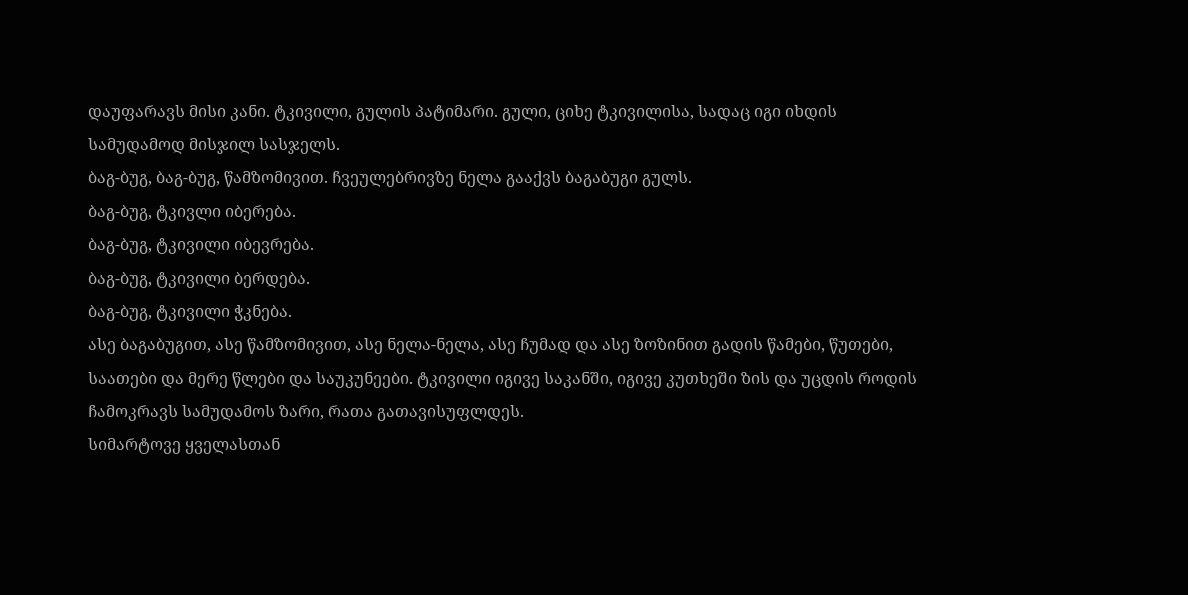დაუფარავს მისი კანი. ტკივილი, გულის პატიმარი. გული, ციხე ტკივილისა, სადაც იგი იხდის სამუდამოდ მისჯილ სასჯელს.
ბაგ-ბუგ, ბაგ-ბუგ, წამზომივით. ჩვეულებრივზე ნელა გააქვს ბაგაბუგი გულს.
ბაგ-ბუგ, ტკივლი იბერება.
ბაგ-ბუგ, ტკივილი იბევრება.
ბაგ-ბუგ, ტკივილი ბერდება.
ბაგ-ბუგ, ტკივილი ჭკნება.
ასე ბაგაბუგით, ასე წამზომივით, ასე ნელა-ნელა, ასე ჩუმად და ასე ზოზინით გადის წამები, წუთები, საათები და მერე წლები და საუკუნეები. ტკივილი იგივე საკანში, იგივე კუთხეში ზის და უცდის როდის ჩამოკრავს სამუდამოს ზარი, რათა გათავისუფლდეს.
სიმარტოვე ყველასთან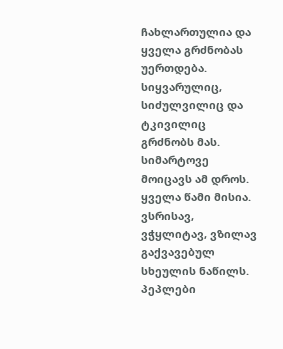ჩახლართულია და ყველა გრძნობას უერთდება. სიყვარულიც, სიძულვილიც და ტკივილიც გრძნობს მას. სიმარტოვე მოიცავს ამ დროს. ყველა წამი მისია.
ვსრისავ, ვჭყლიტავ, ვზილავ გაქვავებულ სხეულის ნაწილს.
პეპლები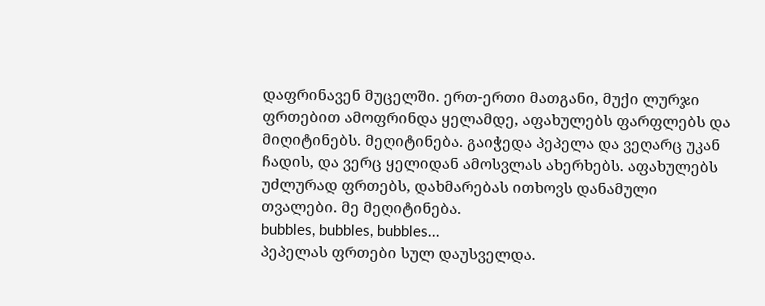დაფრინავენ მუცელში. ერთ-ერთი მათგანი, მუქი ლურჯი ფრთებით ამოფრინდა ყელამდე, აფახულებს ფარფლებს და მიღიტინებს. მეღიტინება. გაიჭედა პეპელა და ვეღარც უკან ჩადის, და ვერც ყელიდან ამოსვლას ახერხებს. აფახულებს უძლურად ფრთებს, დახმარებას ითხოვს დანამული თვალები. მე მეღიტინება.
bubbles, bubbles, bubbles...
პეპელას ფრთები სულ დაუსველდა.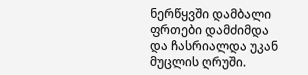ნერწყვში დამბალი ფრთები დამძიმდა და ჩასრიალდა უკან მუცლის ღრუში.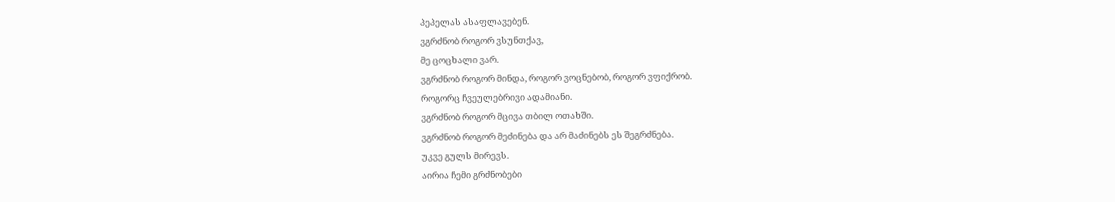პეპელას ასაფლავებენ.
ვგრძნობ როგორ ვსუნთქავ,
მე ცოცხალი ვარ.
ვგრძნობ როგორ მინდა, როგორ ვოცნებობ, როგორ ვფიქრობ.
როგორც ჩვეულებრივი ადამიანი.
ვგრძნობ როგორ მცივა თბილ ოთახში.
ვგრძნობ როგორ მეძინება და არ მაძინებს ეს შეგრძნება.
უკვე გულს მირევს.
აირია ჩემი გრძნობები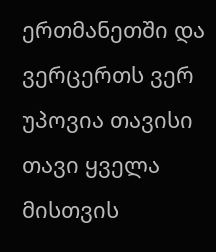ერთმანეთში და ვერცერთს ვერ უპოვია თავისი თავი ყველა მისთვის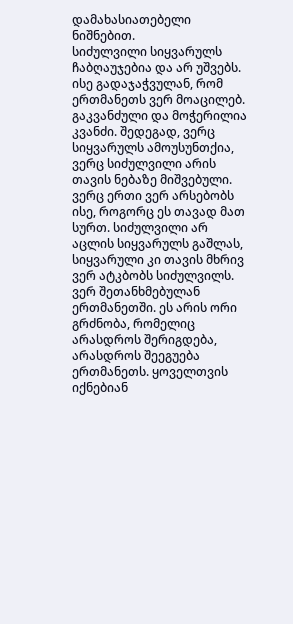დამახასიათებელი ნიშნებით.
სიძულვილი სიყვარულს ჩაბღაუჯებია და არ უშვებს. ისე გადაჯაჭვულან, რომ ერთმანეთს ვერ მოაცილებ. გაკვანძული და მოჭერილია კვანძი. შედეგად, ვერც სიყვარულს ამოუსუნთქია, ვერც სიძულვილი არის თავის ნებაზე მიშვებული. ვერც ერთი ვერ არსებობს ისე, როგორც ეს თავად მათ სურთ. სიძულვილი არ აცლის სიყვარულს გაშლას, სიყვარული კი თავის მხრივ ვერ ატკბობს სიძულვილს. ვერ შეთანხმებულან ერთმანეთში. ეს არის ორი გრძნობა, რომელიც არასდროს შერიგდება, არასდროს შეეგუება ერთმანეთს. ყოველთვის იქნებიან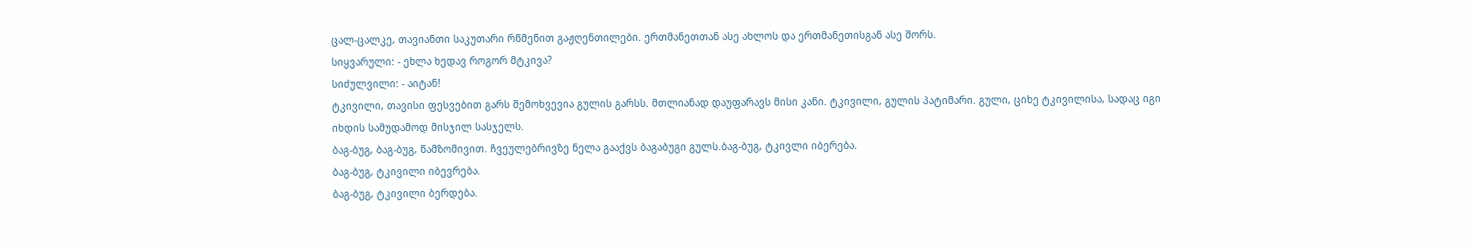ცალ-ცალკე, თავიანთი საკუთარი რწმენით გაჟღენთილები. ერთმანეთთან ასე ახლოს და ერთმანეთისგან ასე შორს.
სიყვარული: - ეხლა ხედავ როგორ მტკივა?
სიძულვილი: - აიტან!
ტკივილი, თავისი ფესვებით გარს შემოხვევია გულის გარსს. მთლიანად დაუფარავს მისი კანი. ტკივილი, გულის პატიმარი. გული, ციხე ტკივილისა, სადაც იგი იხდის სამუდამოდ მისჯილ სასჯელს.
ბაგ-ბუგ, ბაგ-ბუგ, წამზომივით. ჩვეულებრივზე ნელა გააქვს ბაგაბუგი გულს.ბაგ-ბუგ, ტკივლი იბერება.
ბაგ-ბუგ, ტკივილი იბევრება.
ბაგ-ბუგ, ტკივილი ბერდება.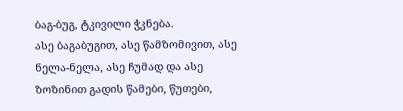ბაგ-ბუგ, ტკივილი ჭკნება.
ასე ბაგაბუგით, ასე წამზომივით, ასე ნელა-ნელა, ასე ჩუმად და ასე ზოზინით გადის წამები, წუთები,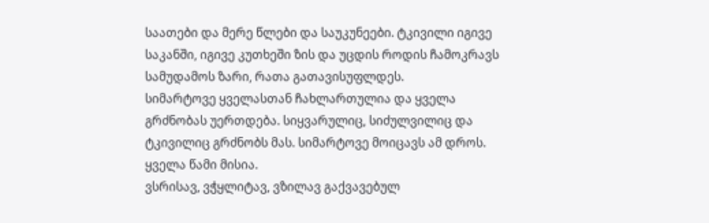საათები და მერე წლები და საუკუნეები. ტკივილი იგივე საკანში, იგივე კუთხეში ზის და უცდის როდის ჩამოკრავს სამუდამოს ზარი, რათა გათავისუფლდეს.
სიმარტოვე ყველასთან ჩახლართულია და ყველა გრძნობას უერთდება. სიყვარულიც, სიძულვილიც და ტკივილიც გრძნობს მას. სიმარტოვე მოიცავს ამ დროს. ყველა წამი მისია.
ვსრისავ, ვჭყლიტავ, ვზილავ გაქვავებულ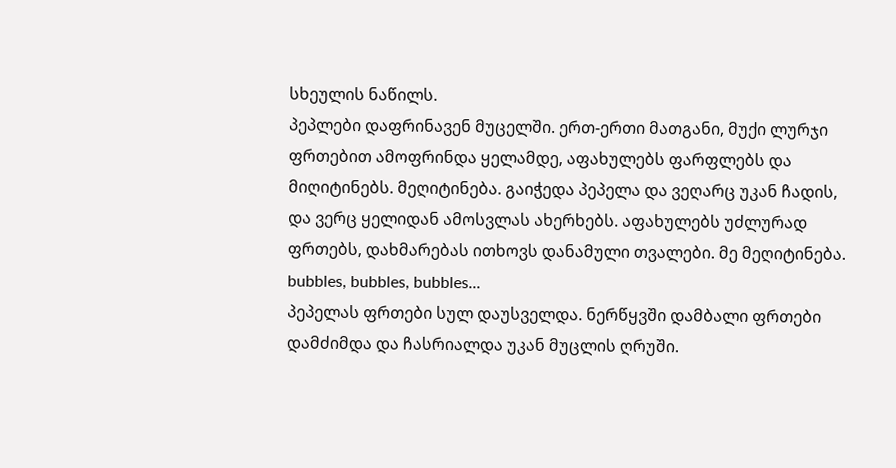სხეულის ნაწილს.
პეპლები დაფრინავენ მუცელში. ერთ-ერთი მათგანი, მუქი ლურჯი ფრთებით ამოფრინდა ყელამდე, აფახულებს ფარფლებს და მიღიტინებს. მეღიტინება. გაიჭედა პეპელა და ვეღარც უკან ჩადის, და ვერც ყელიდან ამოსვლას ახერხებს. აფახულებს უძლურად ფრთებს, დახმარებას ითხოვს დანამული თვალები. მე მეღიტინება.
bubbles, bubbles, bubbles...
პეპელას ფრთები სულ დაუსველდა. ნერწყვში დამბალი ფრთები დამძიმდა და ჩასრიალდა უკან მუცლის ღრუში.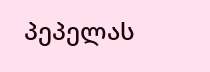პეპელას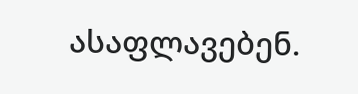ასაფლავებენ.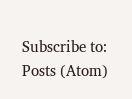Subscribe to:
Posts (Atom)